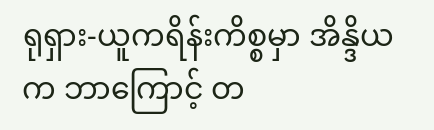ရုရှား-ယူကရိန်းကိစ္စမှာ အိန္ဒိယက ဘာကြောင့် တ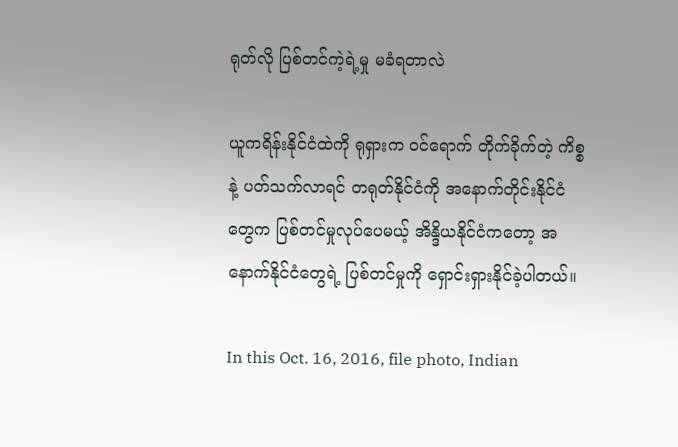ရုတ်လို ပြစ်တင်ကဲ့ရဲ့မှု မခံရတာလဲ

ယူကရိန်းနိုင်ငံထဲကို ရုရှားက ၀င်ရောက် တိုက်ခိုက်တဲ့ ကိစ္စနဲ့ ပတ်သက်လာရင် တရုတ်နိုင်ငံကို အနောက်တိုင်းနိုင်ငံတွေက ပြစ်တင်မှုလုပ်ပေမယ့် အိန္ဒိယနိုင်ငံကတော့ အနောက်နိုင်ငံတွေရဲ့ ပြစ်တင်မှုကို ရှောင်းရှားနိုင်ခဲ့ပါတယ်။

In this Oct. 16, 2016, file photo, Indian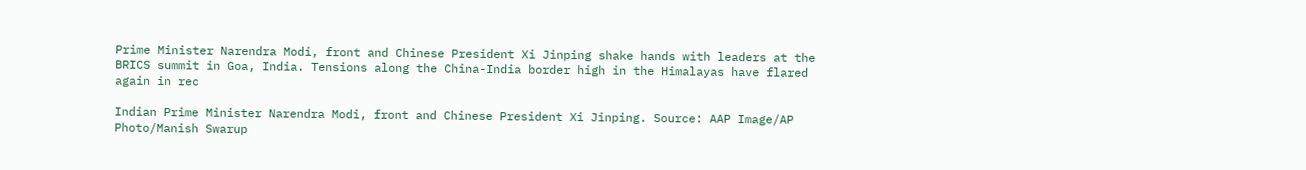Prime Minister Narendra Modi, front and Chinese President Xi Jinping shake hands with leaders at the BRICS summit in Goa, India. Tensions along the China-India border high in the Himalayas have flared again in rec

Indian Prime Minister Narendra Modi, front and Chinese President Xi Jinping. Source: AAP Image/AP Photo/Manish Swarup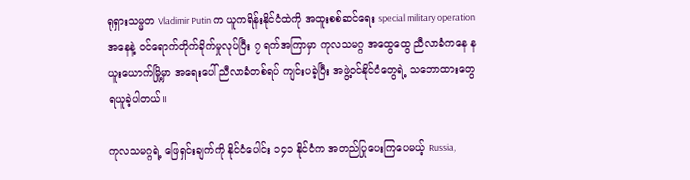ရုရှားသမ္မတ Vladimir Putin က ယူကရိန်းနိုင်ငံထဲကို အထူးစစ်ဆင်ရေး special military operation အနေနဲ့ ၀င်ရောက်တိုက်ခိုက်မှုလုပ်ပြီး ၇ ရက်အကြာမှာ ကုလသမဂ္ဂ အထွေထွေ ညီလာခံကနေ နယူးယောက်မြို့မှာ အရေးပေါ် ညီလာခံတစ်ရပ် ကျင်းပခဲ့ပြီး အဖွဲ့၀င်နိုင်ငံတွေရဲ့ သဘောထားတွေ ရယူခဲ့ပါတယ်။

ကုလသမဂ္ဂရဲ့ ဖြေရှင်းချက်ကို နိုင်ငံပေါင်း ၁၄၁ နိုင်ငံက အတည်ပြုပေးကြပေမယ့် Russia,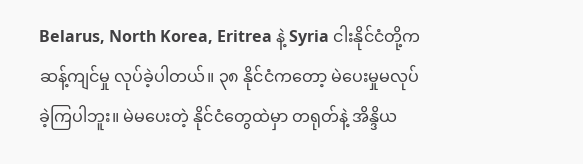Belarus, North Korea, Eritrea နဲ့ Syria ငါးနိုင်ငံတို့က ဆန့်ကျင်မှု လုပ်ခဲ့ပါတယ်။ ၃၈ နိုင်ငံကတော့ မဲပေးမှုမလုပ်ခဲ့ကြပါဘူး။ မဲမပေးတဲ့ နိုင်ငံတွေထဲမှာ တရုတ်နဲ့ အိန္ဒိယ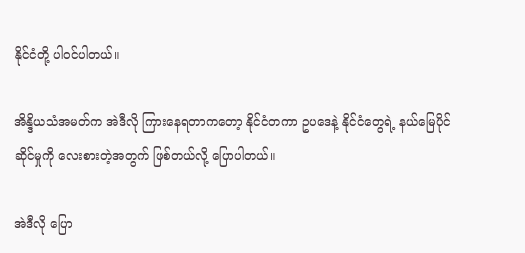နိုင်ငံတို့ ပါ၀င်ပါတယ်။

အိန္ဒိယသံအမတ်က အဲဒီလို ကြားနေရတာကတော့ နိုင်ငံတကာ ဥပဒေနဲ့ နိုင်ငံတွေရဲ့ နယ်မြေပိုင်ဆိုင်မှုကို လေးစားတဲ့အတွက် ဖြစ်တယ်လို့ ပြောပါတယ်။

အဲဒီလို ပြော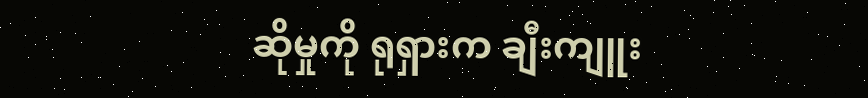ဆိုမှုကို ရုရှားက ချီးကျူး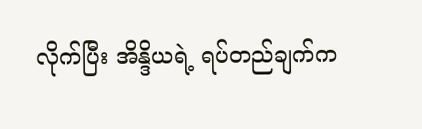လိုက်ပြီး အိန္ဒိယရဲ့ ရပ်တည်ချက်က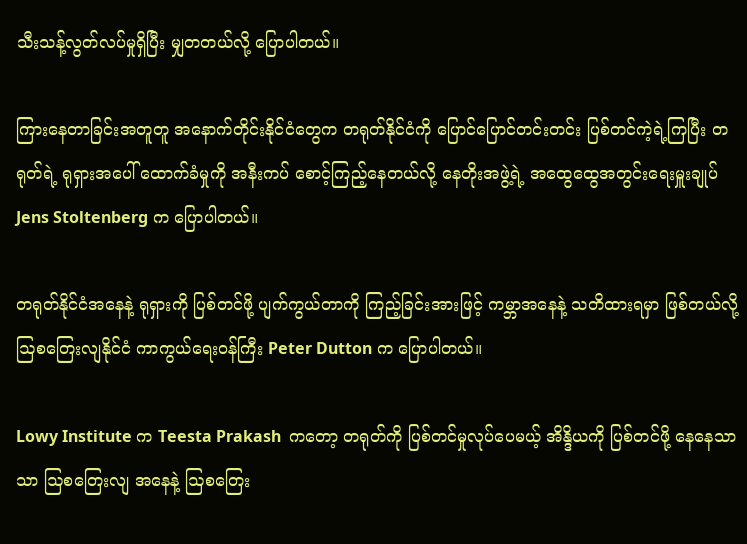သီးသန့်လွတ်လပ်မှုရှိပြီး မျှတတယ်လို့ ပြောပါတယ်။

ကြားနေတာခြင်းအတူတူ အနောက်တိုင်းနိုင်ငံတွေက တရုတ်နိုင်ငံကို ပြောင်ပြောင်တင်းတင်း ပြစ်တင်ကဲ့ရဲ့ကြပြီး တရုတ်ရဲ့ ရုရှားအပေါ် ထောက်ခံမှုကို အနီးကပ် စောင့်ကြည့်နေတယ်လို့ နေတိုးအဖွဲ့ရဲ့ အထွေထွေအတွင်းရေးမှူးချုပ် Jens Stoltenberg က ပြောပါတယ်။

တရုတ်နိုင်ငံအနေနဲ့ ရုရှားကို ပြစ်တင်ဖို့ ပျက်ကွယ်တာကို ကြည့်ခြင်းအားဖြင့် ကမ္ဘာအနေနဲ့ သတိထားရမှာ ဖြစ်တယ်လို့ ဩစတြေးလျနိုင်ငံ ကာကွယ်ရေး၀န်ကြီး Peter Dutton က ပြောပါတယ်။

Lowy Institute က Teesta Prakash  ကတော့ တရုတ်ကို ပြစ်တင်မှုလုပ်ပေမယ့် အိန္ဒိယကို ပြစ်တင်ဖို့ နေနေသာသာ ဩစတြေးလျ အနေနဲ့ ဩစတြေး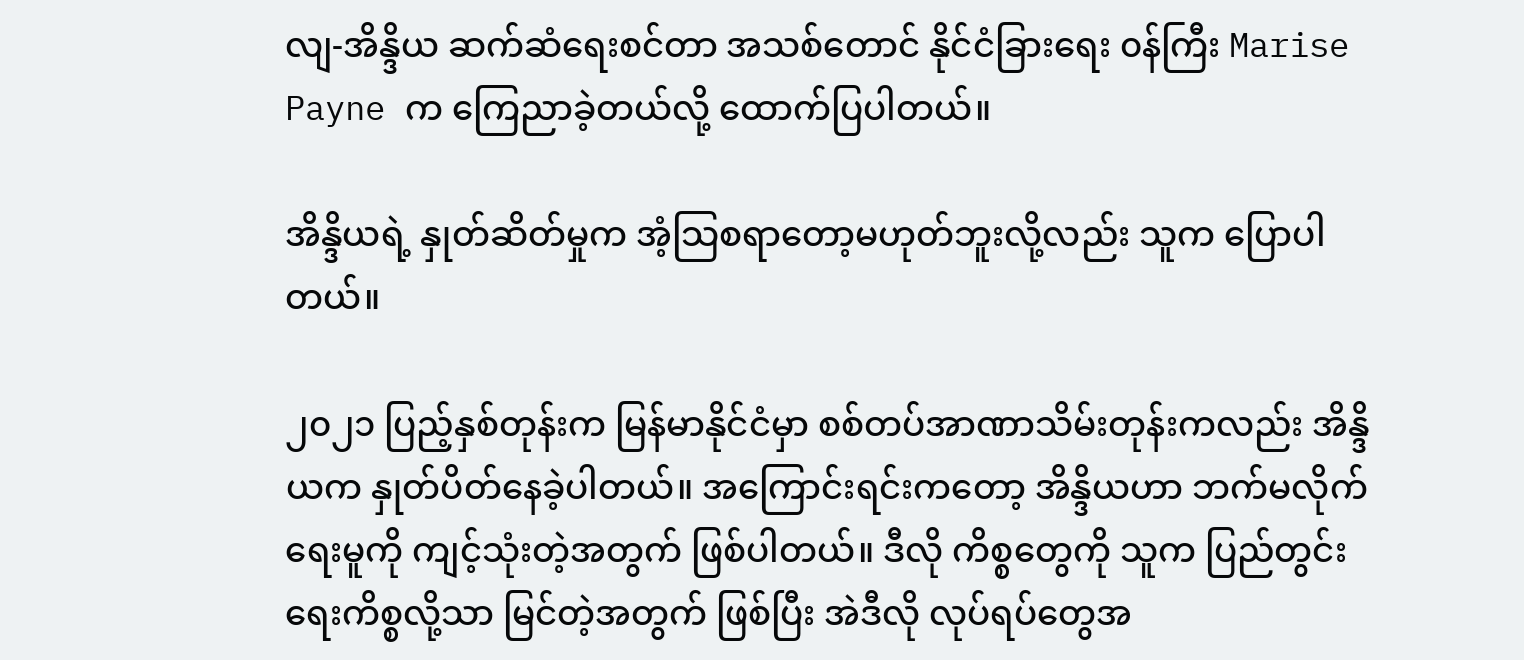လျ-အိန္ဒိယ ဆက်ဆံရေးစင်တာ အသစ်တောင် နိုင်ငံခြားရေး ၀န်ကြီး Marise Payne က ကြေညာခဲ့တယ်လို့ ထောက်ပြပါတယ်။

အိန္ဒိယရဲ့ နှုတ်ဆိတ်မှုက အံ့သြစရာတော့မဟုတ်ဘူးလို့လည်း သူက ပြောပါတယ်။

၂၀၂၁ ပြည့်နှစ်တုန်းက မြန်မာနိုင်ငံမှာ စစ်တပ်အာဏာသိမ်းတုန်းကလည်း အိန္ဒိယက နှုတ်ပိတ်နေခဲ့ပါတယ်။ အကြောင်းရင်းကတော့ အိန္ဒိယဟာ ဘက်မလိုက်ရေးမူကို ကျင့်သုံးတဲ့အတွက် ဖြစ်ပါတယ်။ ဒီလို ကိစ္စတွေကို သူက ပြည်တွင်းရေးကိစ္စလို့သာ မြင်တဲ့အတွက် ဖြစ်ပြီး အဲဒီလို လုပ်ရပ်တွေအ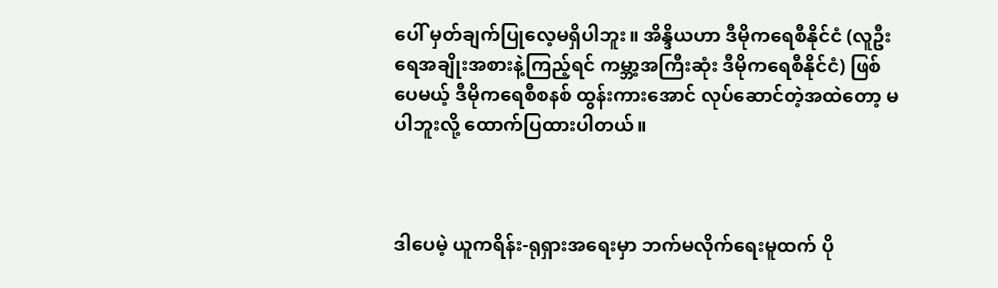ပေါ် မှတ်ချက်ပြုလေ့မရှိပါဘူး။ အိန္ဒိယဟာ ဒီမိုကရေစီနိုင်ငံ (လူဦးရေအချိုးအစားနဲ့ကြည့်ရင် ကမ္ဘာ့အကြီးဆုံး ဒီမိုကရေစီနိုင်ငံ) ဖြစ်ပေမယ့် ဒီမိုကရေစီစနစ် ထွန်းကားအောင် လုပ်ဆောင်တဲ့အထဲတော့ မပါဘူးလို့ ထောက်ပြထားပါတယ်။



ဒါပေမဲ့ ယူကရိန်း-ရုရှားအရေးမှာ ဘက်မလိုက်ရေးမူထက် ပို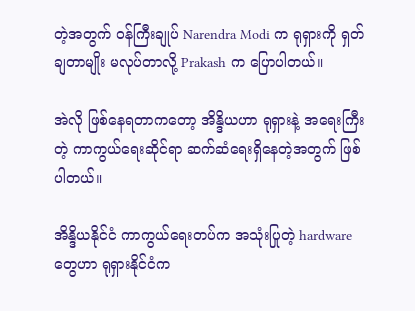တဲ့အတွက် ၀န်ကြီးချုပ် Narendra Modi က ရုရှားကို ရှတ်ချတာမျိုး မလုပ်တာလို့ Prakash က ပြောပါတယ်။

အဲလို ဖြစ်နေရတာကတော့ အိန္ဒိယဟာ ရုရှားနဲ့ အရေးကြီးတဲ့ ကာကွယ်ရေးဆိုင်ရာ ဆက်ဆံရေးရှိနေတဲ့အတွက် ဖြစ်ပါတယ်။

အိန္ဒိယနိုင်ငံ ကာကွယ်ရေးတပ်က အသုံးပြုတဲ့ hardware တွေဟာ ရုရှားနိုင်ငံက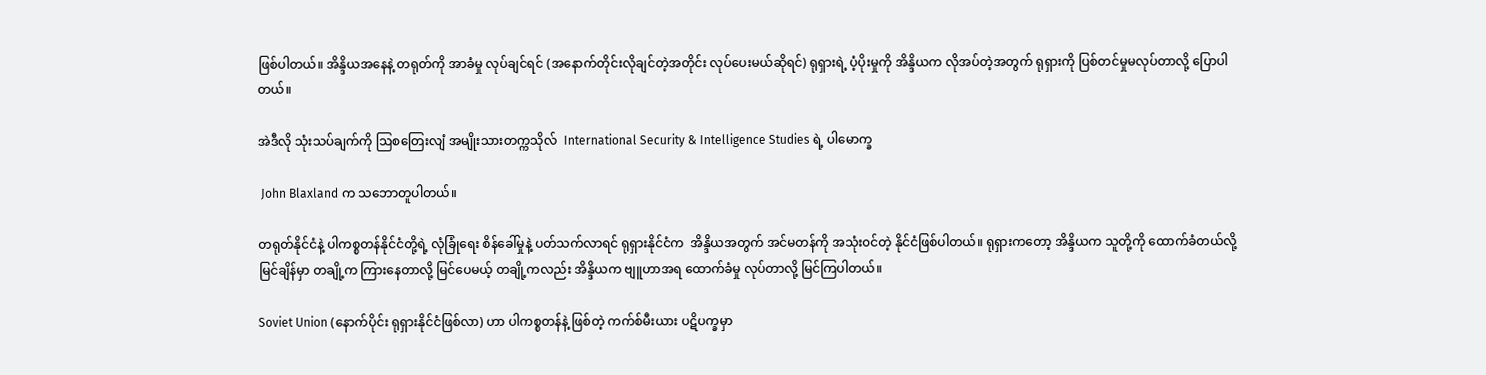ဖြစ်ပါတယ်။ အိန္ဒိယအနေနဲ့ တရုတ်ကို အာခံမှု လုပ်ချင်ရင် (အနောက်တိုင်းလိုချင်တဲ့အတိုင်း လုပ်ပေးမယ်ဆိုရင်) ရုရှားရဲ့ ပံ့ပိုးမှုကို အိန္ဒိယက လိုအပ်တဲ့အတွက် ရုရှားကို ပြစ်တင်မှုမလုပ်တာလို့ ပြောပါတယ်။

အဲဒီလို သုံးသပ်ချက်ကို ဩစတြေးလျံ အမျိုးသားတက္ကသိုလ်  International Security & Intelligence Studies ရဲ့ ပါမောက္ခ

 John Blaxland က သဘောတူပါတယ်။

တရုတ်နိုင်ငံနဲ့ ပါကစ္စတန်နိုင်ငံတို့ရဲ့ လုံခြုံရေး စိန်ခေါ်မှုနဲ့ ပတ်သက်လာရင် ရုရှားနိုင်ငံက  အိန္ဒိယအတွက် အင်မတန်ကို အသုံး၀င်တဲ့ နိုင်ငံဖြစ်ပါတယ်။ ရုရှားကတော့ အိန္ဒိယက သူတို့ကို ထောက်ခံတယ်လို့ မြင်ချိန်မှာ တချို့က ကြားနေတာလို့ မြင်ပေမယ့် တချို့ကလည်း အိန္ဒိယက ဗျူဟာအရ ထောက်ခံမှု လုပ်တာလို့ မြင်ကြပါတယ်။

Soviet Union (နောက်ပိုင်း ရုရှားနိုင်ငံဖြစ်လာ) ဟာ ပါကစ္စတန်နဲ့ ဖြစ်တဲ့ ကက်စ်မီးယား ပဋိပက္ခမှာ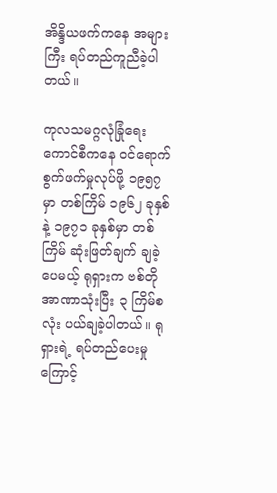အိန္ဒိယဖက်ကနေ အများကြီး ရပ်တည်ကူညီခဲ့ပါတယ်။

ကုလသမဂ္ဂလုံခြုံရေးကောင်စီကနေ ၀င်ရောက်စွက်ဖက်မှုလုပ်ဖို့ ၁၉၅၇ မှာ တစ်ကြိမ် ၁၉၆၂ ခုနှစ်နဲ့ ၁၉၇၁ ခုနှစ်မှာ တစ်ကြိမ် ဆုံးဖြတ်ချက် ချခဲ့ပေမယ့် ရုရှားက ဗစ်တို အာဏာသုံးပြီး ၃ ကြိမ်စလုံး ပယ်ချခဲ့ပါတယ်။ ရုရှားရဲ့ ရပ်တည်ပေးမှုကြောင့်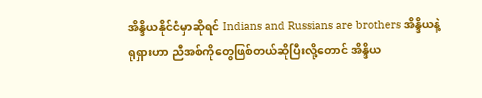အိန္ဒိယနိုင်ငံမှာဆိုရင် Indians and Russians are brothers အိန္ဒိယနဲ့ ရုရှားဟာ ညီအစ်ကိုတွေဖြစ်တယ်ဆိုပြီးလို့တောင် အိန္ဒိယ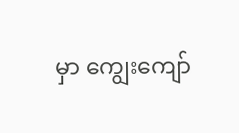မှာ ကျွေးကျော်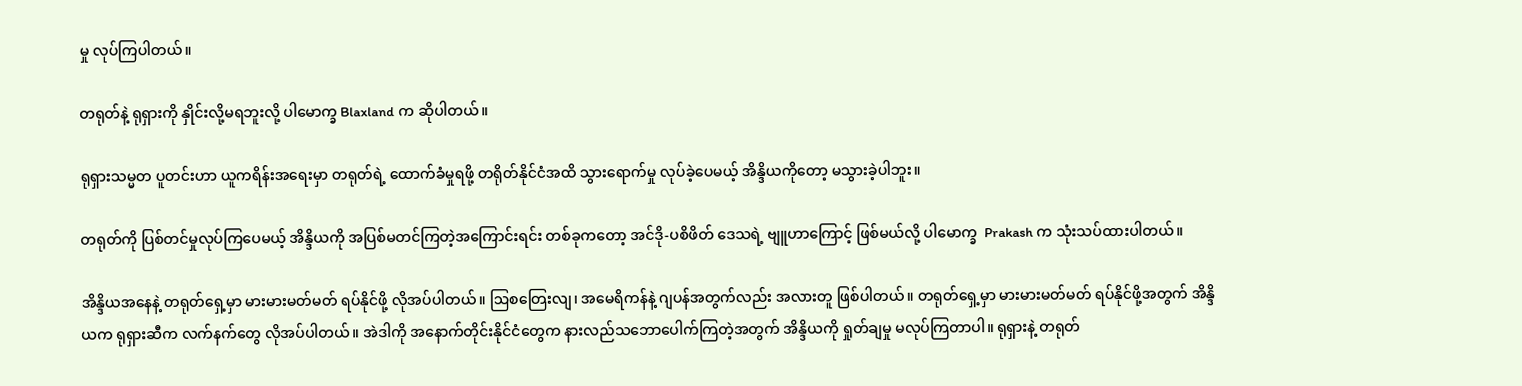မှု လုပ်ကြပါတယ်။

တရုတ်နဲ့ ရုရှားကို နှိုင်းလို့မရဘူးလို့ ပါမောက္ခ Blaxland က ဆိုပါတယ်။

ရုရှားသမ္မတ ပူတင်းဟာ ယူကရိန်းအရေးမှာ တရုတ်ရဲ့ ထောက်ခံမှုရဖို့ တရိုတ်နိုင်ငံအထိ သွားရောက်မှု လုပ်ခဲ့ပေမယ့် အိန္ဒိယကိုတော့ မသွားခဲ့ပါဘူး။

တရုတ်ကို ပြစ်တင်မှုလုပ်ကြပေမယ့် အိန္ဒိယကို အပြစ်မတင်ကြတဲ့အကြောင်းရင်း တစ်ခုကတော့ အင်ဒို-ပစိဖိတ် ဒေသရဲ့ ဗျူဟာကြောင့် ဖြစ်မယ်လို့ ပါမောက္ခ  Prakash က သုံးသပ်ထားပါတယ်။

အိန္ဒိယအနေနဲ့ တရုတ်ရှေ့မှာ မားမားမတ်မတ် ရပ်နိုင်ဖို့ လိုအပ်ပါတယ်။ ဩစတြေးလျ၊ အမေရိကန်နဲ့ ဂျပန်အတွက်လည်း အလားတူ ဖြစ်ပါတယ်။ တရုတ်ရှေ့မှာ မားမားမတ်မတ် ရပ်နိုင်ဖို့အတွက် အိန္ဒိယက ရုရှားဆီက လက်နက်တွေ လိုအပ်ပါတယ်။ အဲဒါကို အနောက်တိုင်းနိုင်ငံတွေက နားလည်သဘောပေါက်ကြတဲ့အတွက် အိန္ဒိယကို ရှုတ်ချမှု မလုပ်ကြတာပါ။ ရုရှားနဲ့ တရုတ်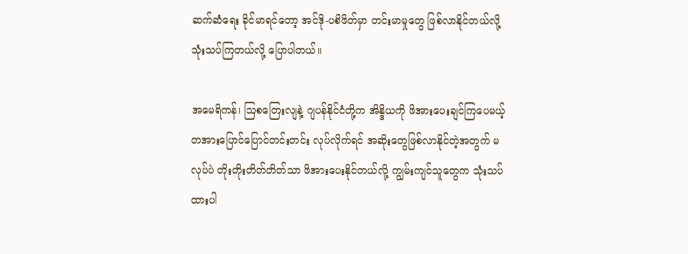ဆက်ဆံရေး ခိုင်မာရင်တော့ အင်ဒို-ပစိဖိတ်မှာ တင်းမာမှုတွေ ဖြစ်လာနိုင်တယ်လို့ သုံးသပ်ကြတယ်လို့ ပြောပါတယ်။

အမေရိကန်၊ ဩစတြေးလျနဲ့ ဂျပန်နိုင်ငံတို့က အိန္ဒိယကို ဖိအားပေးချင်ကြပေမယ့် တအားပြောင်ပြောင်တင်းတင်း လုပ်လိုက်ရင် အဆိုးတွေဖြစ်လာနိုင်တဲ့အတွက် မလုပ်ပဲ တိုးတိုးတိတ်တိတ်သာ ဖိအားပေးနိုင်တယ်လို့ ကျွမ်းကျင်သူတွေက သုံးသပ်ထားပါ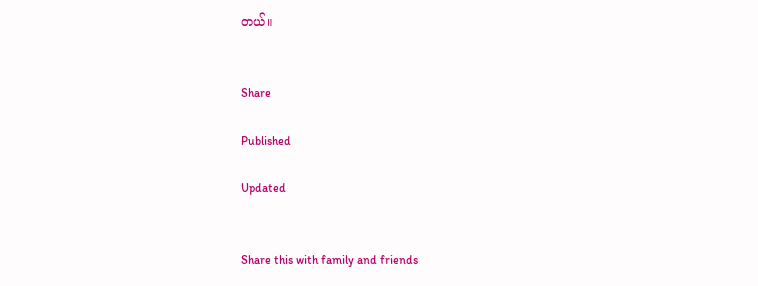တယ်။


Share

Published

Updated


Share this with family and friends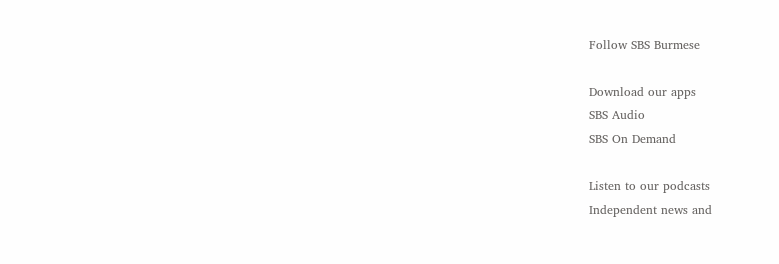Follow SBS Burmese

Download our apps
SBS Audio
SBS On Demand

Listen to our podcasts
Independent news and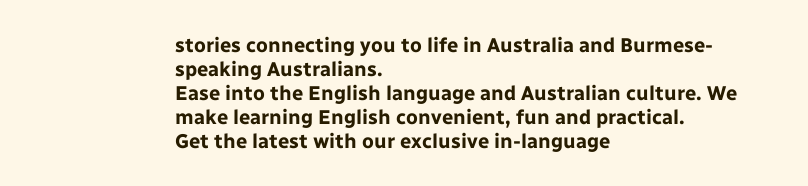stories connecting you to life in Australia and Burmese-speaking Australians.
Ease into the English language and Australian culture. We make learning English convenient, fun and practical.
Get the latest with our exclusive in-language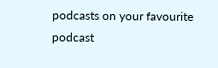podcasts on your favourite podcast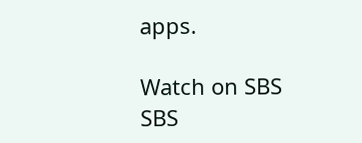apps.

Watch on SBS
SBS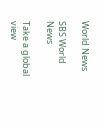World News

SBS World News

Take a global view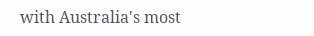with Australia's most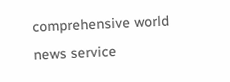comprehensive world news service